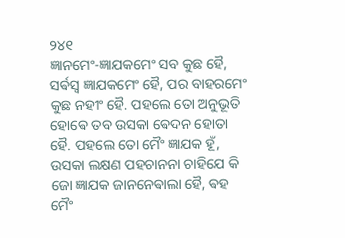୨୪୧
ଜ୍ଞାନମେଂ-ଜ୍ଞାଯକମେଂ ସବ କୁଛ ହୈ, ସର୍ଵସ୍ଵ ଜ୍ଞାଯକମେଂ ହୈ, ପର ବାହରମେଂ କୁଛ ନହୀଂ ହୈ. ପହଲେ ତୋ ଅନୁଭୂତି ହୋଵେ ତବ ଉସକା ଵେଦନ ହୋତା ହୈ. ପହଲେ ତୋ ମୈଂ ଜ୍ଞାଯକ ହୂଁ, ଉସକା ଲକ୍ଷଣ ପହଚାନନା ଚାହିଯେ କି ଜୋ ଜ୍ଞାଯକ ଜାନନେଵାଲା ହୈ, ଵହ ମୈଂ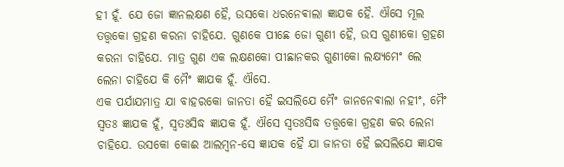ହୀ ହୂଁ. ଯେ ଜୋ ଜ୍ଞାନଲକ୍ଷଣ ହୈ, ଉସକୋ ଧରନେଵାଲା ଜ୍ଞାଯକ ହୈ. ଐସେ ମୂଲ ତତ୍ତ୍ଵକୋ ଗ୍ରହଣ କରନା ଚାହିଯେ. ଗୁଣକେ ପୀଛେ ଜୋ ଗୁଣୀ ହୈ, ଉସ ଗୁଣୀକୋ ଗ୍ରହଣ କରନା ଚାହିଯେ. ମାତ୍ର ଗୁଣ ଏକ ଲକ୍ଷଣକୋ ପୀଛାନକର ଗୁଣୀକୋ ଲକ୍ଷ୍ଯମେଂ ଲେ ଲେନା ଚାହିଯେ କି ମୈଂ ଜ୍ଞାଯକ ହୂଁ. ଐସେ.
ଏକ ପର୍ଯାଯମାତ୍ର ଯା ବାହରକୋ ଜାନତା ହୈ ଇସଲିଯେ ମୈଂ ଜାନନେଵାଲା ନହୀଂ, ମୈଂ ସ୍ଵତଃ ଜ୍ଞାଯକ ହୂଁ, ସ୍ଵତଃସିଦ୍ଧ ଜ୍ଞାଯକ ହୂଁ. ଐସେ ସ୍ଵତଃସିଦ୍ଧ ତତ୍ତ୍ଵକୋ ଗ୍ରହଣ କର ଲେନା ଚାହିଯେ. ଉସକୋ କୋଈ ଆଲମ୍ବନ-ସେ ଜ୍ଞାଯକ ହୈ ଯା ଜାନତା ହୈ ଇସଲିଯେ ଜ୍ଞାଯକ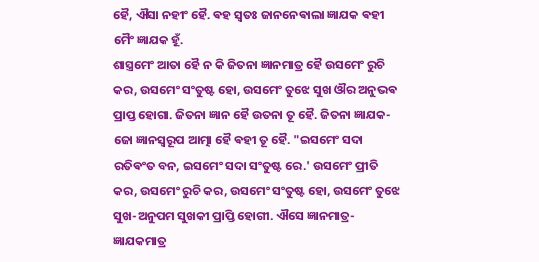ହୈ, ଐସା ନହୀଂ ହୈ. ଵହ ସ୍ଵତଃ ଜାନନେଵାଲା ଜ୍ଞାଯକ ଵହୀ ମୈଂ ଜ୍ଞାଯକ ହୂଁ.
ଶାସ୍ତ୍ରମେଂ ଆତା ହୈ ନ କି ଜିତନା ଜ୍ଞାନମାତ୍ର ହୈ ଉସମେଂ ରୁଚି କର, ଉସମେଂ ସଂତୁଷ୍ଟ ହୋ, ଉସମେଂ ତୁଝେ ସୁଖ ଔର ଅନୁଭଵ ପ୍ରାପ୍ତ ହୋଗା. ଜିତନା ଜ୍ଞାନ ହୈ ଉତନା ତୂ ହୈ. ଜିତନା ଜ୍ଞାଯକ- ଜୋ ଜ୍ଞାନସ୍ଵରୂପ ଆତ୍ମା ହୈ ଵହୀ ତୂ ହୈ. "ଇସମେଂ ସଦା ରତିଵଂତ ବନ, ଇସମେଂ ସଦା ସଂତୁଷ୍ଟ ରେ.' ଉସମେଂ ପ୍ରୀତି କର, ଉସମେଂ ରୁଚି କର, ଉସମେଂ ସଂତୁଷ୍ଟ ହୋ, ଉସମେଂ ତୁଝେ ସୁଖ-ଅନୁପମ ସୁଖକୀ ପ୍ରାପ୍ତି ହୋଗୀ. ଐସେ ଜ୍ଞାନମାତ୍ର-ଜ୍ଞାଯକମାତ୍ର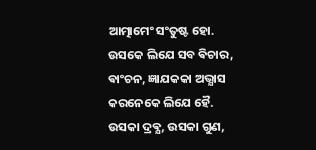ଆତ୍ମାମେଂ ସଂତୁଷ୍ଟ ହୋ. ଉସକେ ଲିଯେ ସବ ଵିଚାର, ଵାଂଚନ, ଜ୍ଞାଯକକା ଅଭ୍ଯାସ କରନେକେ ଲିଯେ ହୈ. ଉସକା ଦ୍ରଵ୍ଯ, ଉସକା ଗୁଣ,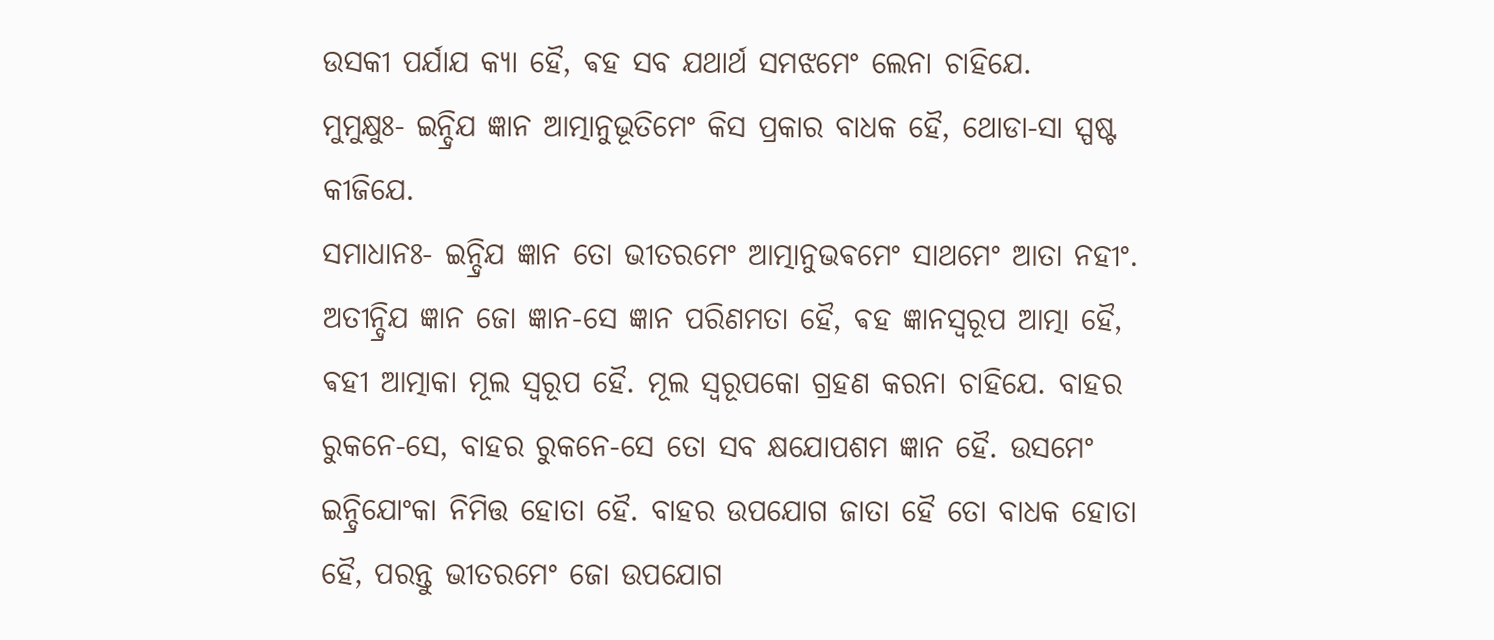ଉସକୀ ପର୍ଯାଯ କ୍ଯା ହୈ, ଵହ ସବ ଯଥାର୍ଥ ସମଝମେଂ ଲେନା ଚାହିଯେ.
ମୁମୁକ୍ଷୁଃ- ଇନ୍ଦ୍ରିଯ ଜ୍ଞାନ ଆତ୍ମାନୁଭୂତିମେଂ କିସ ପ୍ରକାର ବାଧକ ହୈ, ଥୋଡା-ସା ସ୍ପଷ୍ଟ କୀଜିଯେ.
ସମାଧାନଃ- ଇନ୍ଦ୍ରିଯ ଜ୍ଞାନ ତୋ ଭୀତରମେଂ ଆତ୍ମାନୁଭଵମେଂ ସାଥମେଂ ଆତା ନହୀଂ. ଅତୀନ୍ଦ୍ରିଯ ଜ୍ଞାନ ଜୋ ଜ୍ଞାନ-ସେ ଜ୍ଞାନ ପରିଣମତା ହୈ, ଵହ ଜ୍ଞାନସ୍ଵରୂପ ଆତ୍ମା ହୈ, ଵହୀ ଆତ୍ମାକା ମୂଲ ସ୍ଵରୂପ ହୈ. ମୂଲ ସ୍ଵରୂପକୋ ଗ୍ରହଣ କରନା ଚାହିଯେ. ବାହର ରୁକନେ-ସେ, ବାହର ରୁକନେ-ସେ ତୋ ସବ କ୍ଷଯୋପଶମ ଜ୍ଞାନ ହୈ. ଉସମେଂ ଇନ୍ଦ୍ରିଯୋଂକା ନିମିତ୍ତ ହୋତା ହୈ. ବାହର ଉପଯୋଗ ଜାତା ହୈ ତୋ ବାଧକ ହୋତା ହୈ, ପରନ୍ତୁ ଭୀତରମେଂ ଜୋ ଉପଯୋଗ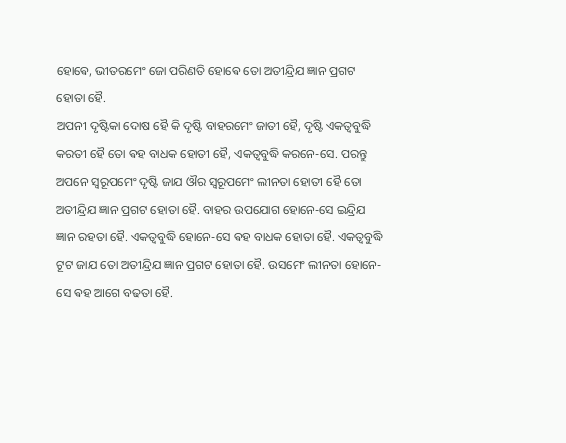ହୋଵେ, ଭୀତରମେଂ ଜୋ ପରିଣତି ହୋଵେ ତୋ ଅତୀନ୍ଦ୍ରିଯ ଜ୍ଞାନ ପ୍ରଗଟ ହୋତା ହୈ.
ଅପନୀ ଦୃଷ୍ଟିକା ଦୋଷ ହୈ କି ଦୃଷ୍ଟି ବାହରମେଂ ଜାତୀ ହୈ, ଦୃଷ୍ଟି ଏକତ୍ଵବୁଦ୍ଧି କରତୀ ହୈ ତୋ ଵହ ବାଧକ ହୋତୀ ହୈ, ଏକତ୍ଵବୁଦ୍ଧି କରନେ-ସେ. ପରନ୍ତୁ ଅପନେ ସ୍ଵରୂପମେଂ ଦୃଷ୍ଟି ଜାଯ ଔର ସ୍ଵରୂପମେଂ ଲୀନତା ହୋତୀ ହୈ ତୋ ଅତୀନ୍ଦ୍ରିଯ ଜ୍ଞାନ ପ୍ରଗଟ ହୋତା ହୈ. ବାହର ଉପଯୋଗ ହୋନେ-ସେ ଇନ୍ଦ୍ରିଯ ଜ୍ଞାନ ରହତା ହୈ. ଏକତ୍ଵବୁଦ୍ଧି ହୋନେ-ସେ ଵହ ବାଧକ ହୋତା ହୈ. ଏକତ୍ଵବୁଦ୍ଧି ଟୂଟ ଜାଯ ତୋ ଅତୀନ୍ଦ୍ରିଯ ଜ୍ଞାନ ପ୍ରଗଟ ହୋତା ହୈ. ଉସମେଂ ଲୀନତା ହୋନେ-ସେ ଵହ ଆଗେ ବଢତା ହୈ.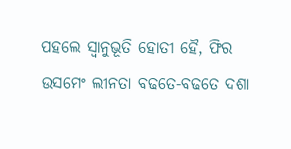ପହଲେ ସ୍ଵାନୁଭୂତି ହୋତୀ ହୈ, ଫିର ଉସମେଂ ଲୀନତା ବଢତେ-ବଢତେ ଦଶା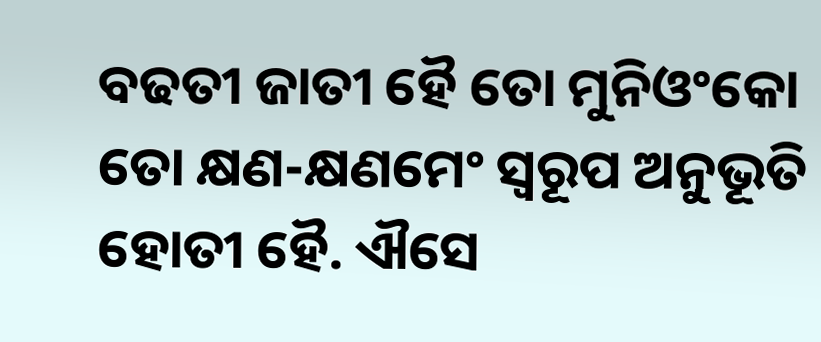ବଢତୀ ଜାତୀ ହୈ ତୋ ମୁନିଓଂକୋ ତୋ କ୍ଷଣ-କ୍ଷଣମେଂ ସ୍ଵରୂପ ଅନୁଭୂତି ହୋତୀ ହୈ. ଐସେ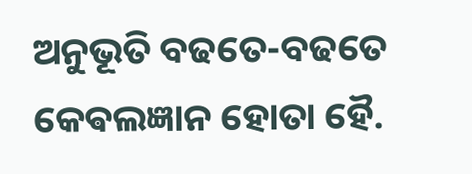ଅନୁଭୂତି ବଢତେ-ବଢତେ କେଵଲଜ୍ଞାନ ହୋତା ହୈ.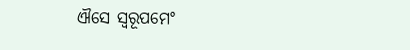ଐସେ ସ୍ଵରୂପମେଂ